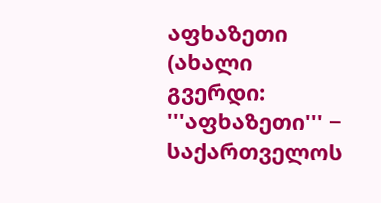აფხაზეთი
(ახალი გვერდი: '''აფხაზეთი''' − საქართველოს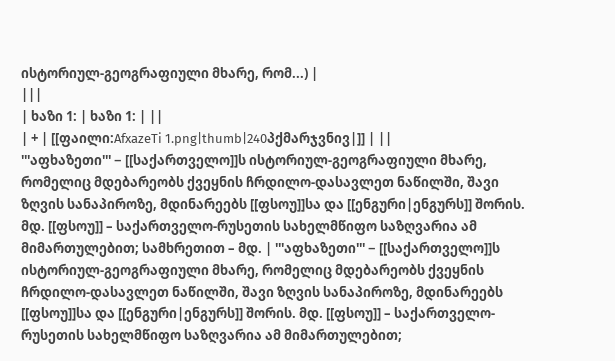ისტორიულ-გეოგრაფიული მხარე, რომ...) |
|||
| ხაზი 1: | ხაზი 1: | ||
| + | [[ფაილი:AfxazeTi 1.png|thumb|240პქმარჯვნივ|]] | ||
'''აფხაზეთი''' − [[საქართველო]]ს ისტორიულ-გეოგრაფიული მხარე, რომელიც მდებარეობს ქვეყნის ჩრდილო-დასავლეთ ნაწილში, შავი ზღვის სანაპიროზე, მდინარეებს [[ფსოუ]]სა და [[ენგური|ენგურს]] შორის. მდ. [[ფსოუ]] – საქართველო-რუსეთის სახელმწიფო საზღვარია ამ მიმართულებით; სამხრეთით – მდ. | '''აფხაზეთი''' − [[საქართველო]]ს ისტორიულ-გეოგრაფიული მხარე, რომელიც მდებარეობს ქვეყნის ჩრდილო-დასავლეთ ნაწილში, შავი ზღვის სანაპიროზე, მდინარეებს [[ფსოუ]]სა და [[ენგური|ენგურს]] შორის. მდ. [[ფსოუ]] – საქართველო-რუსეთის სახელმწიფო საზღვარია ამ მიმართულებით;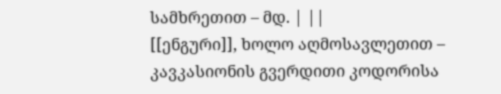სამხრეთით – მდ. | ||
[[ენგური]], ხოლო აღმოსავლეთით – კავკასიონის გვერდითი კოდორისა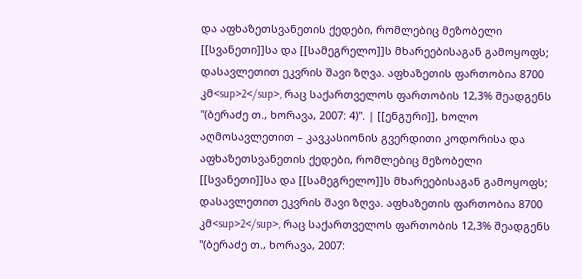და აფხაზეთსვანეთის ქედები, რომლებიც მეზობელი [[სვანეთი]]სა და [[სამეგრელო]]ს მხარეებისაგან გამოყოფს; დასავლეთით ეკვრის შავი ზღვა. აფხაზეთის ფართობია 8700 კმ<sup>2</sup>, რაც საქართველოს ფართობის 12,3% შეადგენს ''(ბერაძე თ., ხორავა, 2007: 4)''. | [[ენგური]], ხოლო აღმოსავლეთით – კავკასიონის გვერდითი კოდორისა და აფხაზეთსვანეთის ქედები, რომლებიც მეზობელი [[სვანეთი]]სა და [[სამეგრელო]]ს მხარეებისაგან გამოყოფს; დასავლეთით ეკვრის შავი ზღვა. აფხაზეთის ფართობია 8700 კმ<sup>2</sup>, რაც საქართველოს ფართობის 12,3% შეადგენს ''(ბერაძე თ., ხორავა, 2007: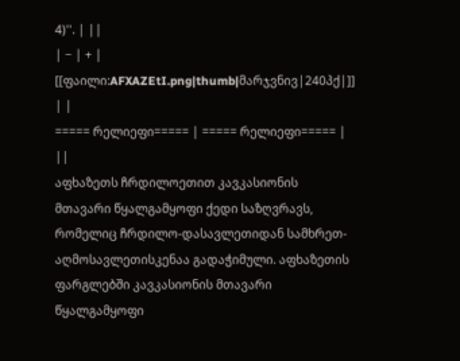4)''. | ||
| − | + | [[ფაილი:AFXAZEtI.png|thumb|მარჯვნივ|240პქ|]] | |
===== რელიეფი===== | ===== რელიეფი===== | ||
აფხაზეთს ჩრდილოეთით კავკასიონის მთავარი წყალგამყოფი ქედი საზღვრავს, რომელიც ჩრდილო-დასავლეთიდან სამხრეთ-აღმოსავლეთისკენაა გადაჭიმული. აფხაზეთის ფარგლებში კავკასიონის მთავარი წყალგამყოფი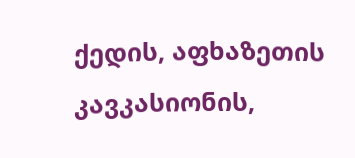ქედის, აფხაზეთის კავკასიონის,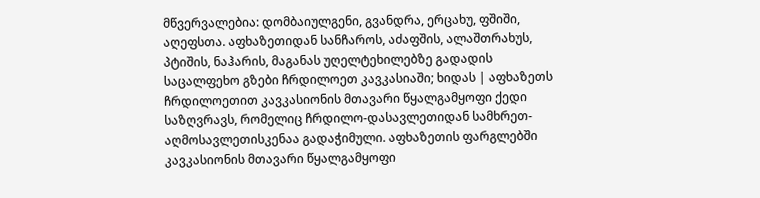მწვერვალებია: დომბაიულგენი, გვანდრა, ერცახუ, ფშიში, აღეფსთა. აფხაზეთიდან სანჩაროს, აძაფშის, ალაშთრახუს, პტიშის, ნაჰარის, მაგანას უღელტეხილებზე გადადის საცალფეხო გზები ჩრდილოეთ კავკასიაში; ხიდას | აფხაზეთს ჩრდილოეთით კავკასიონის მთავარი წყალგამყოფი ქედი საზღვრავს, რომელიც ჩრდილო-დასავლეთიდან სამხრეთ-აღმოსავლეთისკენაა გადაჭიმული. აფხაზეთის ფარგლებში კავკასიონის მთავარი წყალგამყოფი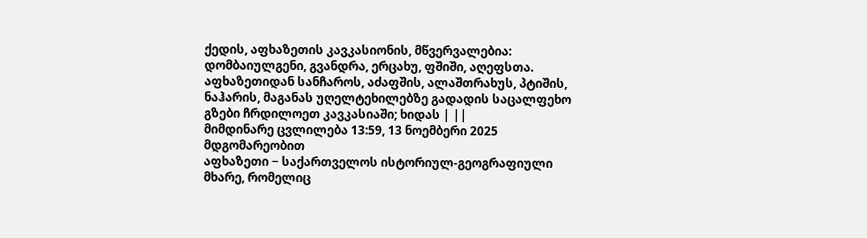ქედის, აფხაზეთის კავკასიონის, მწვერვალებია: დომბაიულგენი, გვანდრა, ერცახუ, ფშიში, აღეფსთა. აფხაზეთიდან სანჩაროს, აძაფშის, ალაშთრახუს, პტიშის, ნაჰარის, მაგანას უღელტეხილებზე გადადის საცალფეხო გზები ჩრდილოეთ კავკასიაში; ხიდას | ||
მიმდინარე ცვლილება 13:59, 13 ნოემბერი 2025 მდგომარეობით
აფხაზეთი − საქართველოს ისტორიულ-გეოგრაფიული მხარე, რომელიც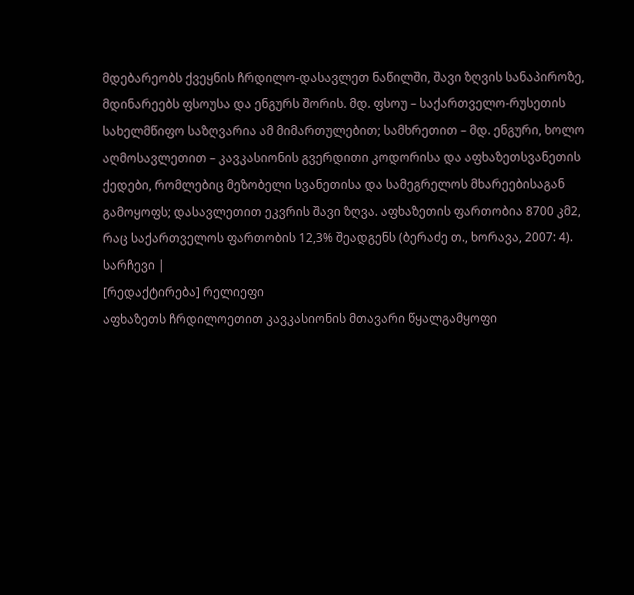მდებარეობს ქვეყნის ჩრდილო-დასავლეთ ნაწილში, შავი ზღვის სანაპიროზე, მდინარეებს ფსოუსა და ენგურს შორის. მდ. ფსოუ – საქართველო-რუსეთის სახელმწიფო საზღვარია ამ მიმართულებით; სამხრეთით – მდ. ენგური, ხოლო აღმოსავლეთით – კავკასიონის გვერდითი კოდორისა და აფხაზეთსვანეთის ქედები, რომლებიც მეზობელი სვანეთისა და სამეგრელოს მხარეებისაგან გამოყოფს; დასავლეთით ეკვრის შავი ზღვა. აფხაზეთის ფართობია 8700 კმ2, რაც საქართველოს ფართობის 12,3% შეადგენს (ბერაძე თ., ხორავა, 2007: 4).
სარჩევი |
[რედაქტირება] რელიეფი
აფხაზეთს ჩრდილოეთით კავკასიონის მთავარი წყალგამყოფი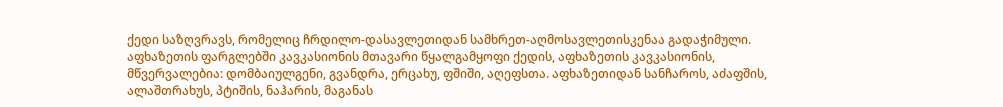ქედი საზღვრავს, რომელიც ჩრდილო-დასავლეთიდან სამხრეთ-აღმოსავლეთისკენაა გადაჭიმული. აფხაზეთის ფარგლებში კავკასიონის მთავარი წყალგამყოფი ქედის, აფხაზეთის კავკასიონის, მწვერვალებია: დომბაიულგენი, გვანდრა, ერცახუ, ფშიში, აღეფსთა. აფხაზეთიდან სანჩაროს, აძაფშის, ალაშთრახუს, პტიშის, ნაჰარის, მაგანას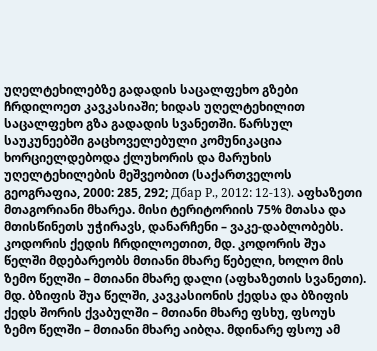უღელტეხილებზე გადადის საცალფეხო გზები ჩრდილოეთ კავკასიაში; ხიდას უღელტეხილით საცალფეხო გზა გადადის სვანეთში. წარსულ საუკუნეებში გაცხოველებული კომუნიკაცია ხორციელდებოდა ქლუხორის და მარუხის უღელტეხილების მეშვეობით (საქართველოს გეოგრაფია, 2000: 285, 292; Дбар Р., 2012: 12-13). აფხაზეთი მთაგორიანი მხარეა. მისი ტერიტორიის 75% მთასა და მთისწინეთს უჭირავს, დანარჩენი – ვაკე-დაბლობებს.
კოდორის ქედის ჩრდილოეთით, მდ. კოდორის შუა წელში მდებარეობს მთიანი მხარე წებელი, ხოლო მის ზემო წელში – მთიანი მხარე დალი (აფხაზეთის სვანეთი). მდ. ბზიფის შუა წელში, კავკასიონის ქედსა და ბზიფის ქედს შორის ქვაბულში – მთიანი მხარე ფსხუ, ფსოუს ზემო წელში – მთიანი მხარე აიბღა. მდინარე ფსოუ ამ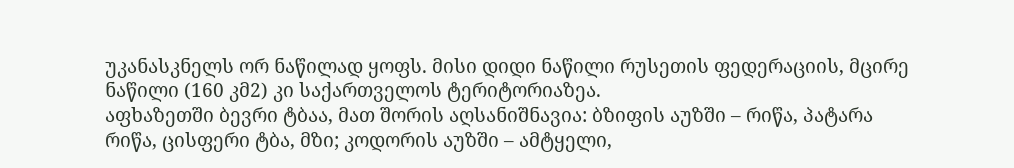უკანასკნელს ორ ნაწილად ყოფს. მისი დიდი ნაწილი რუსეთის ფედერაციის, მცირე ნაწილი (160 კმ2) კი საქართველოს ტერიტორიაზეა.
აფხაზეთში ბევრი ტბაა, მათ შორის აღსანიშნავია: ბზიფის აუზში – რიწა, პატარა რიწა, ცისფერი ტბა, მზი; კოდორის აუზში – ამტყელი,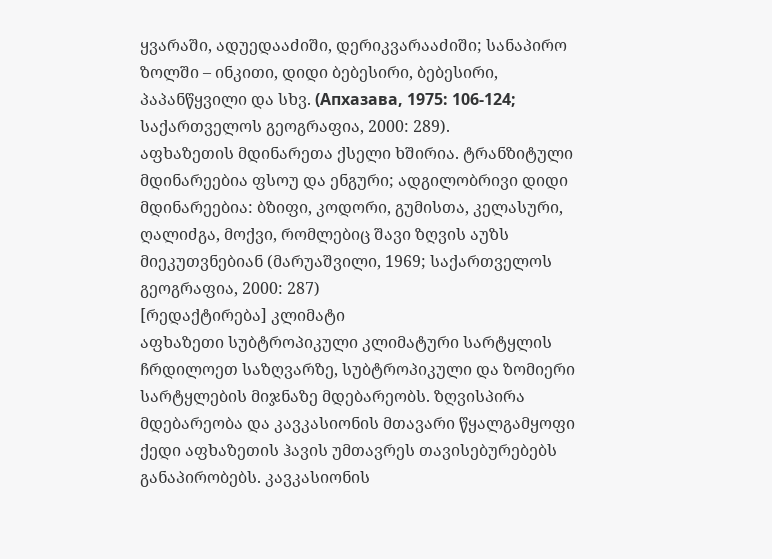ყვარაში, ადუედააძიში, დერიკვარააძიში; სანაპირო ზოლში – ინკითი, დიდი ბებესირი, ბებესირი, პაპანწყვილი და სხვ. (Апхазава, 1975: 106-124; საქართველოს გეოგრაფია, 2000: 289).
აფხაზეთის მდინარეთა ქსელი ხშირია. ტრანზიტული მდინარეებია ფსოუ და ენგური; ადგილობრივი დიდი მდინარეებია: ბზიფი, კოდორი, გუმისთა, კელასური, ღალიძგა, მოქვი, რომლებიც შავი ზღვის აუზს მიეკუთვნებიან (მარუაშვილი, 1969; საქართველოს გეოგრაფია, 2000: 287)
[რედაქტირება] კლიმატი
აფხაზეთი სუბტროპიკული კლიმატური სარტყლის ჩრდილოეთ საზღვარზე, სუბტროპიკული და ზომიერი სარტყლების მიჯნაზე მდებარეობს. ზღვისპირა მდებარეობა და კავკასიონის მთავარი წყალგამყოფი ქედი აფხაზეთის ჰავის უმთავრეს თავისებურებებს განაპირობებს. კავკასიონის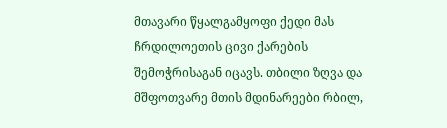მთავარი წყალგამყოფი ქედი მას ჩრდილოეთის ცივი ქარების შემოჭრისაგან იცავს. თბილი ზღვა და მშფოთვარე მთის მდინარეები რბილ,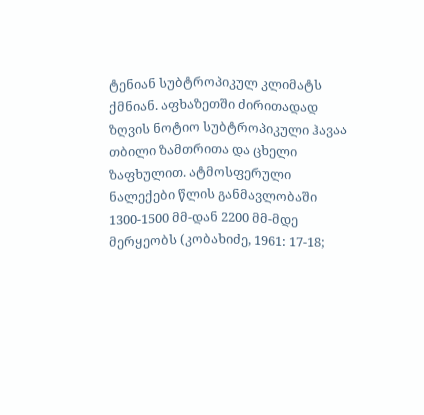ტენიან სუბტროპიკულ კლიმატს ქმნიან. აფხაზეთში ძირითადად ზღვის ნოტიო სუბტროპიკული ჰავაა თბილი ზამთრითა და ცხელი ზაფხულით. ატმოსფერული ნალექები წლის განმავლობაში 1300-1500 მმ-დან 2200 მმ-მდე მერყეობს (კობახიძე, 1961: 17-18;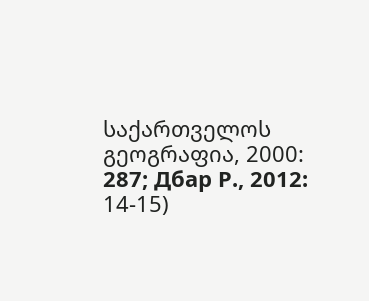საქართველოს გეოგრაფია, 2000: 287; Дбар Р., 2012: 14-15)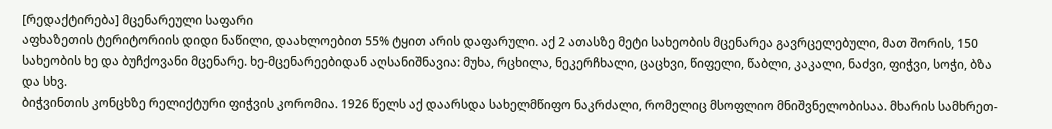[რედაქტირება] მცენარეული საფარი
აფხაზეთის ტერიტორიის დიდი ნაწილი, დაახლოებით 55% ტყით არის დაფარული. აქ 2 ათასზე მეტი სახეობის მცენარეა გავრცელებული, მათ შორის, 150 სახეობის ხე და ბუჩქოვანი მცენარე. ხე-მცენარეებიდან აღსანიშნავია: მუხა, რცხილა, ნეკერჩხალი, ცაცხვი, წიფელი, წაბლი, კაკალი, ნაძვი, ფიჭვი, სოჭი, ბზა და სხვ.
ბიჭვინთის კონცხზე რელიქტური ფიჭვის კორომია. 1926 წელს აქ დაარსდა სახელმწიფო ნაკრძალი, რომელიც მსოფლიო მნიშვნელობისაა. მხარის სამხრეთ-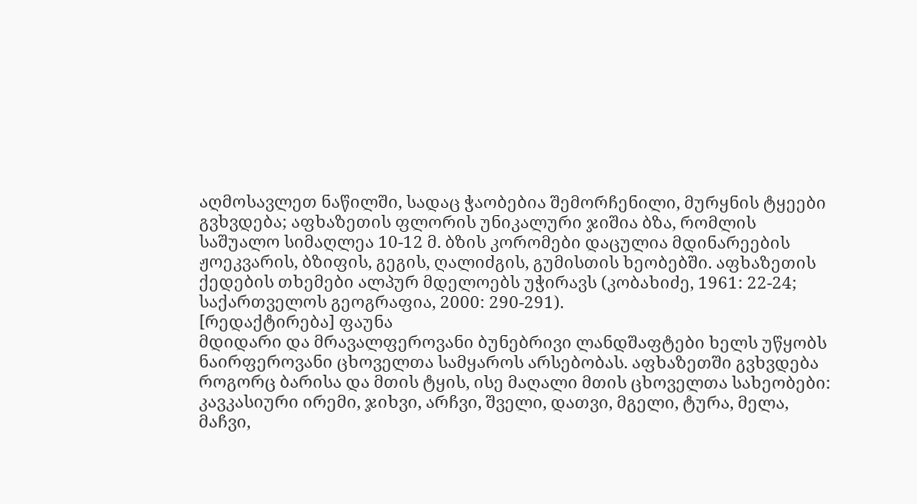აღმოსავლეთ ნაწილში, სადაც ჭაობებია შემორჩენილი, მურყნის ტყეები გვხვდება; აფხაზეთის ფლორის უნიკალური ჯიშია ბზა, რომლის საშუალო სიმაღლეა 10-12 მ. ბზის კორომები დაცულია მდინარეების ჟოეკვარის, ბზიფის, გეგის, ღალიძგის, გუმისთის ხეობებში. აფხაზეთის ქედების თხემები ალპურ მდელოებს უჭირავს (კობახიძე, 1961: 22-24; საქართველოს გეოგრაფია, 2000: 290-291).
[რედაქტირება] ფაუნა
მდიდარი და მრავალფეროვანი ბუნებრივი ლანდშაფტები ხელს უწყობს ნაირფეროვანი ცხოველთა სამყაროს არსებობას. აფხაზეთში გვხვდება როგორც ბარისა და მთის ტყის, ისე მაღალი მთის ცხოველთა სახეობები: კავკასიური ირემი, ჯიხვი, არჩვი, შველი, დათვი, მგელი, ტურა, მელა, მაჩვი,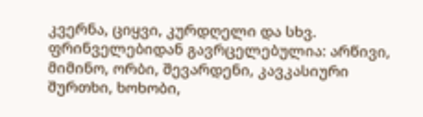კვერნა, ციყვი, კურდღელი და სხვ. ფრინველებიდან გავრცელებულია: არწივი, მიმინო, ორბი, შევარდენი, კავკასიური შურთხი, ხოხობი,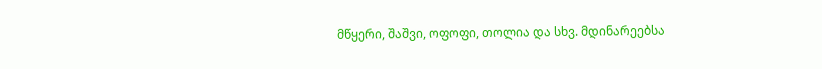მწყერი, შაშვი, ოფოფი, თოლია და სხვ. მდინარეებსა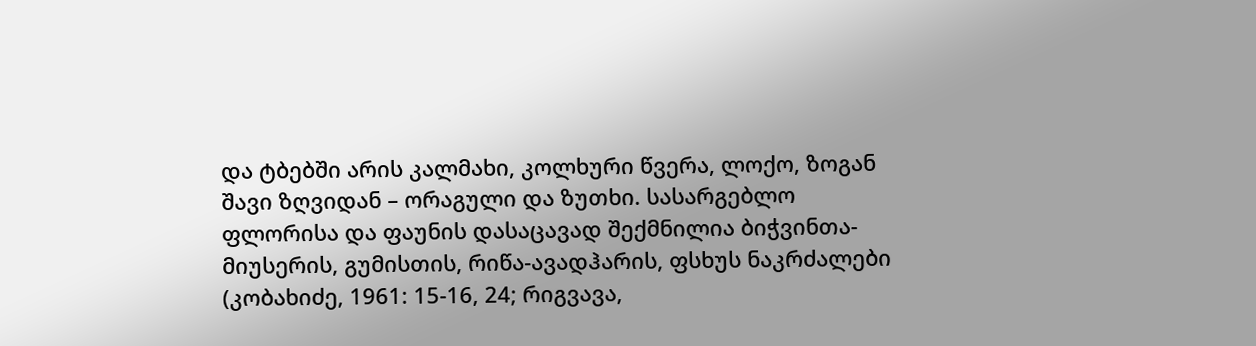და ტბებში არის კალმახი, კოლხური წვერა, ლოქო, ზოგან შავი ზღვიდან – ორაგული და ზუთხი. სასარგებლო ფლორისა და ფაუნის დასაცავად შექმნილია ბიჭვინთა-მიუსერის, გუმისთის, რიწა-ავადჰარის, ფსხუს ნაკრძალები (კობახიძე, 1961: 15-16, 24; რიგვავა,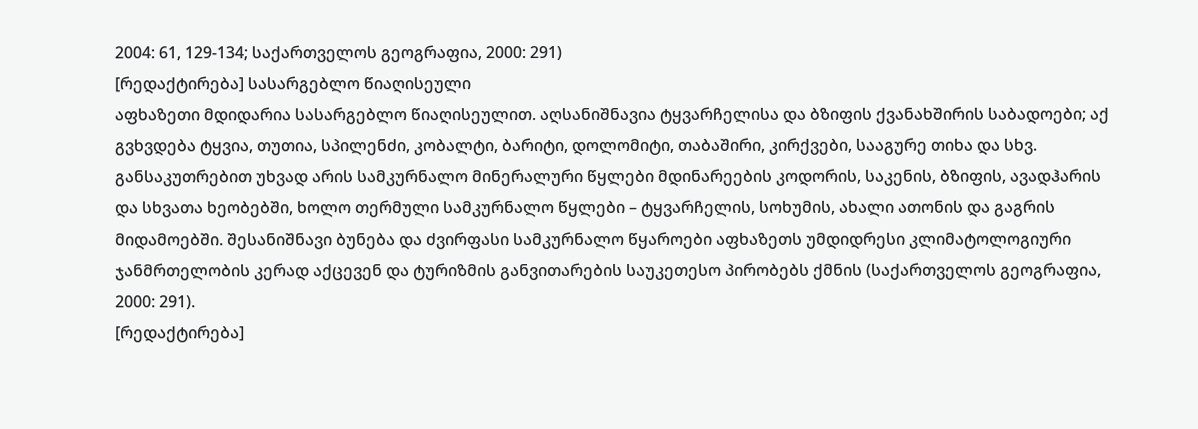2004: 61, 129-134; საქართველოს გეოგრაფია, 2000: 291)
[რედაქტირება] სასარგებლო წიაღისეული
აფხაზეთი მდიდარია სასარგებლო წიაღისეულით. აღსანიშნავია ტყვარჩელისა და ბზიფის ქვანახშირის საბადოები; აქ გვხვდება ტყვია, თუთია, სპილენძი, კობალტი, ბარიტი, დოლომიტი, თაბაშირი, კირქვები, სააგურე თიხა და სხვ. განსაკუთრებით უხვად არის სამკურნალო მინერალური წყლები მდინარეების კოდორის, საკენის, ბზიფის, ავადჰარის და სხვათა ხეობებში, ხოლო თერმული სამკურნალო წყლები – ტყვარჩელის, სოხუმის, ახალი ათონის და გაგრის მიდამოებში. შესანიშნავი ბუნება და ძვირფასი სამკურნალო წყაროები აფხაზეთს უმდიდრესი კლიმატოლოგიური ჯანმრთელობის კერად აქცევენ და ტურიზმის განვითარების საუკეთესო პირობებს ქმნის (საქართველოს გეოგრაფია, 2000: 291).
[რედაქტირება]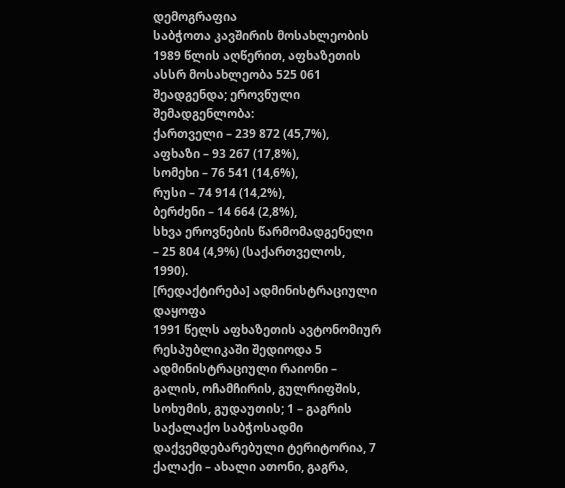დემოგრაფია
საბჭოთა კავშირის მოსახლეობის 1989 წლის აღწერით, აფხაზეთის ასსრ მოსახლეობა 525 061 შეადგენდა; ეროვნული შემადგენლობა:
ქართველი – 239 872 (45,7%),
აფხაზი – 93 267 (17,8%),
სომეხი – 76 541 (14,6%),
რუსი – 74 914 (14,2%),
ბერძენი – 14 664 (2,8%),
სხვა ეროვნების წარმომადგენელი – 25 804 (4,9%) (საქართველოს, 1990).
[რედაქტირება] ადმინისტრაციული დაყოფა
1991 წელს აფხაზეთის ავტონომიურ რესპუბლიკაში შედიოდა 5 ადმინისტრაციული რაიონი – გალის, ოჩამჩირის, გულრიფშის, სოხუმის, გუდაუთის; 1 – გაგრის საქალაქო საბჭოსადმი დაქვემდებარებული ტერიტორია, 7 ქალაქი – ახალი ათონი, გაგრა,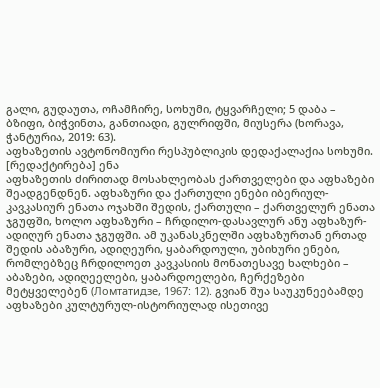გალი, გუდაუთა, ოჩამჩირე, სოხუმი, ტყვარჩელი; 5 დაბა – ბზიფი, ბიჭვინთა, განთიადი, გულრიფში, მიუსერა (ხორავა, ჭანტურია, 2019: 63).
აფხაზეთის ავტონომიური რესპუბლიკის დედაქალაქია სოხუმი.
[რედაქტირება] ენა
აფხაზეთის ძირითად მოსახლეობას ქართველები და აფხაზები შეადგენდნენ. აფხაზური და ქართული ენები იბერიულ-კავკასიურ ენათა ოჯახში შედის, ქართული – ქართველურ ენათა ჯგუფში, ხოლო აფხაზური – ჩრდილო-დასავლურ ანუ აფხაზურ-ადიღურ ენათა ჯგუფში. ამ უკანასკნელში აფხაზურთან ერთად შედის აბაზური, ადიღეური, ყაბარდოული, უბიხური ენები, რომლებზეც ჩრდილოეთ კავკასიის მონათესავე ხალხები – აბაზები, ადიღეელები, ყაბარდოელები, ჩერქეზები მეტყველებენ (Ломтатидзе, 1967: 12). გვიან შუა საუკუნეებამდე აფხაზები კულტურულ-ისტორიულად ისეთივე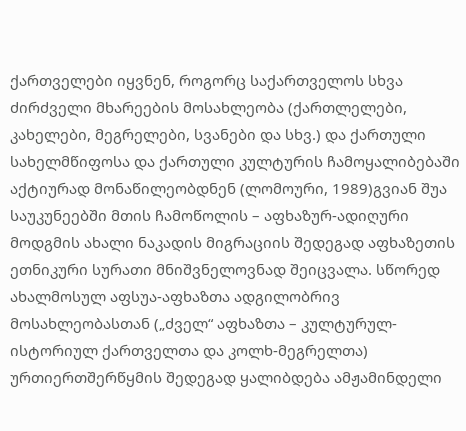ქართველები იყვნენ, როგორც საქართველოს სხვა ძირძველი მხარეების მოსახლეობა (ქართლელები, კახელები, მეგრელები, სვანები და სხვ.) და ქართული სახელმწიფოსა და ქართული კულტურის ჩამოყალიბებაში აქტიურად მონაწილეობდნენ (ლომოური, 1989)გვიან შუა საუკუნეებში მთის ჩამოწოლის – აფხაზურ-ადიღური მოდგმის ახალი ნაკადის მიგრაციის შედეგად აფხაზეთის ეთნიკური სურათი მნიშვნელოვნად შეიცვალა. სწორედ ახალმოსულ აფსუა-აფხაზთა ადგილობრივ მოსახლეობასთან („ძველ“ აფხაზთა – კულტურულ-ისტორიულ ქართველთა და კოლხ-მეგრელთა) ურთიერთშერწყმის შედეგად ყალიბდება ამჟამინდელი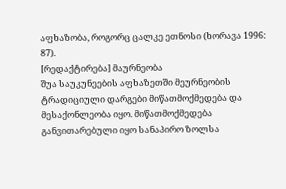აფხაზობა, როგორც ცალკე ეთნოსი (ხორავა 1996: 87).
[რედაქტირება] მაურნეობა
შუა საუკუნეების აფხაზეთში მეურნეობის ტრადიციული დარგები მიწათმოქმედება და მესაქონლეობა იყო. მიწათმოქმედება განვითარებული იყო სანაპირო ზოლსა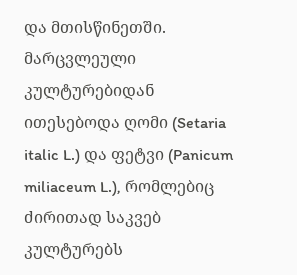და მთისწინეთში. მარცვლეული კულტურებიდან ითესებოდა ღომი (Setaria italic L.) და ფეტვი (Panicum miliaceum L.), რომლებიც ძირითად საკვებ კულტურებს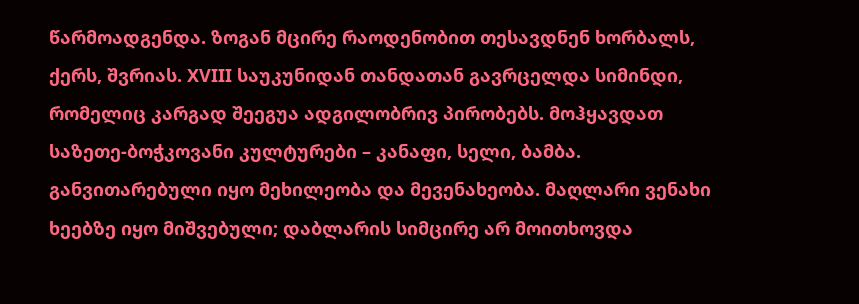წარმოადგენდა. ზოგან მცირე რაოდენობით თესავდნენ ხორბალს, ქერს, შვრიას. XVIII საუკუნიდან თანდათან გავრცელდა სიმინდი, რომელიც კარგად შეეგუა ადგილობრივ პირობებს. მოჰყავდათ საზეთე-ბოჭკოვანი კულტურები – კანაფი, სელი, ბამბა. განვითარებული იყო მეხილეობა და მევენახეობა. მაღლარი ვენახი ხეებზე იყო მიშვებული; დაბლარის სიმცირე არ მოითხოვდა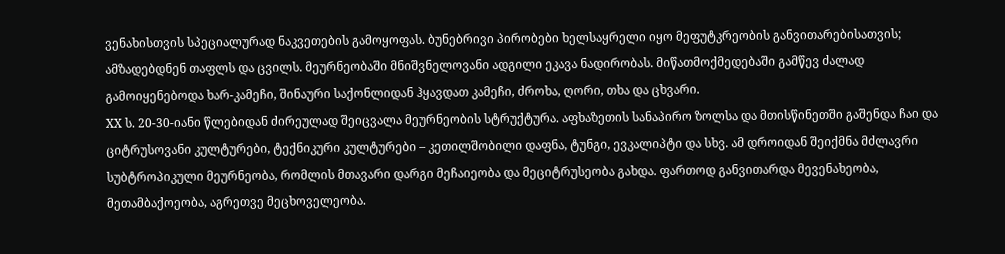ვენახისთვის სპეციალურად ნაკვეთების გამოყოფას. ბუნებრივი პირობები ხელსაყრელი იყო მეფუტკრეობის განვითარებისათვის; ამზადებდნენ თაფლს და ცვილს. მეურნეობაში მნიშვნელოვანი ადგილი ეკავა ნადირობას. მიწათმოქმედებაში გამწევ ძალად გამოიყენებოდა ხარ-კამეჩი, შინაური საქონლიდან ჰყავდათ კამეჩი, ძროხა, ღორი, თხა და ცხვარი.
XX ს. 20-30-იანი წლებიდან ძირეულად შეიცვალა მეურნეობის სტრუქტურა. აფხაზეთის სანაპირო ზოლსა და მთისწინეთში გაშენდა ჩაი და ციტრუსოვანი კულტურები, ტექნიკური კულტურები – კეთილშობილი დაფნა, ტუნგი, ევკალიპტი და სხვ. ამ დროიდან შეიქმნა მძლავრი სუბტროპიკული მეურნეობა, რომლის მთავარი დარგი მეჩაიეობა და მეციტრუსეობა გახდა. ფართოდ განვითარდა მევენახეობა, მეთამბაქოეობა, აგრეთვე მეცხოველეობა.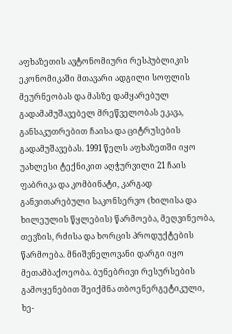აფხაზეთის ავტონომიური რესპუბლიკის ეკონომიკაში მთავარი ადგილი სოფლის მეურნეობას და მასზე დამყარებულ გადამამუშავებელ მრეწველობას ეკავა, განსაკუთრებით ჩაისა და ციტრუსების გადამუშავებას. 1991 წელს აფხაზეთში იყო უახლესი ტექნიკით აღჭურვილი 21 ჩაის ფაბრიკა და კომბინატი, კარგად განვითარებული საკონსერვო (ხილისა და ხილეულის წყლების) წარმოება, მეღვინეობა, თევზის, რძისა და ხორცის პროდუქტების წარმოება. მნიშვნელოვანი დარგი იყო მეთამბაქოეობა. ბუნებრივი რესურსების გამოყენებით შეიქმნა თბოენერგეტიკული, ხე-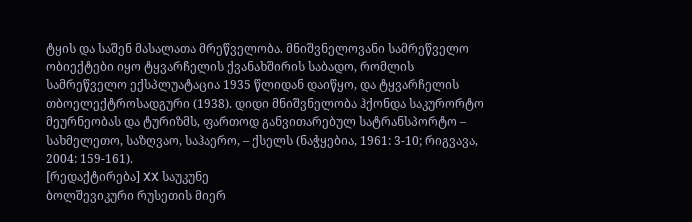ტყის და საშენ მასალათა მრეწველობა. მნიშვნელოვანი სამრეწველო ობიექტები იყო ტყვარჩელის ქვანახშირის საბადო, რომლის სამრეწველო ექსპლუატაცია 1935 წლიდან დაიწყო, და ტყვარჩელის თბოელექტროსადგური (1938). დიდი მნიშვნელობა ჰქონდა საკურორტო მეურნეობას და ტურიზმს, ფართოდ განვითარებულ სატრანსპორტო – სახმელეთო, საზღვაო, საჰაერო, – ქსელს (ნაჭყებია, 1961: 3-10; რიგვავა, 2004: 159-161).
[რედაქტირება] XX საუკუნე
ბოლშევიკური რუსეთის მიერ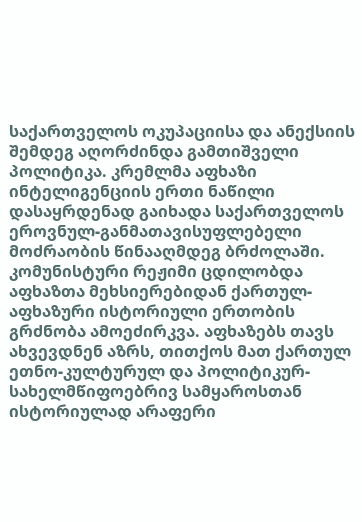საქართველოს ოკუპაციისა და ანექსიის შემდეგ აღორძინდა გამთიშველი პოლიტიკა. კრემლმა აფხაზი ინტელიგენციის ერთი ნაწილი დასაყრდენად გაიხადა საქართველოს ეროვნულ-განმათავისუფლებელი მოძრაობის წინააღმდეგ ბრძოლაში. კომუნისტური რეჟიმი ცდილობდა აფხაზთა მეხსიერებიდან ქართულ-აფხაზური ისტორიული ერთობის გრძნობა ამოეძირკვა. აფხაზებს თავს ახვევდნენ აზრს, თითქოს მათ ქართულ ეთნო-კულტურულ და პოლიტიკურ-სახელმწიფოებრივ სამყაროსთან ისტორიულად არაფერი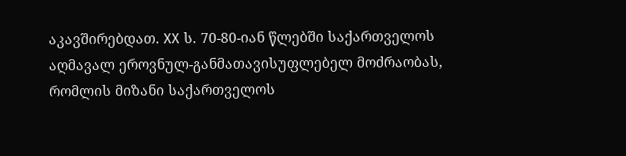აკავშირებდათ. XX ს. 70-80-იან წლებში საქართველოს აღმავალ ეროვნულ-განმათავისუფლებელ მოძრაობას, რომლის მიზანი საქართველოს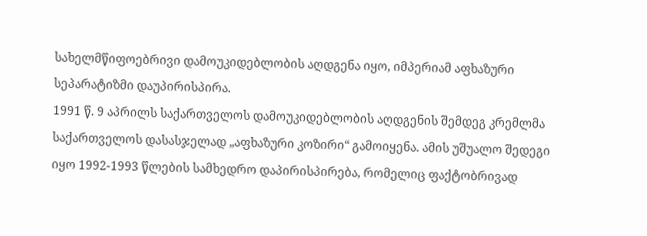სახელმწიფოებრივი დამოუკიდებლობის აღდგენა იყო, იმპერიამ აფხაზური სეპარატიზმი დაუპირისპირა.
1991 წ. 9 აპრილს საქართველოს დამოუკიდებლობის აღდგენის შემდეგ კრემლმა საქართველოს დასასჯელად „აფხაზური კოზირი“ გამოიყენა. ამის უშუალო შედეგი იყო 1992-1993 წლების სამხედრო დაპირისპირება, რომელიც ფაქტობრივად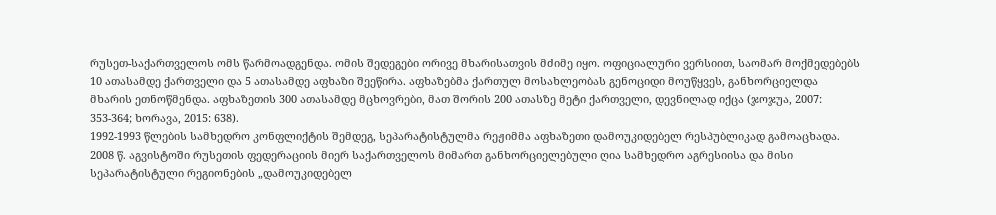რუსეთ-საქართველოს ომს წარმოადგენდა. ომის შედეგები ორივე მხარისათვის მძიმე იყო. ოფიციალური ვერსიით, საომარ მოქმედებებს 10 ათასამდე ქართველი და 5 ათასამდე აფხაზი შეეწირა. აფხაზებმა ქართულ მოსახლეობას გენოციდი მოუწყვეს, განხორციელდა მხარის ეთნოწმენდა. აფხაზეთის 300 ათასამდე მცხოვრები, მათ შორის 200 ათასზე მეტი ქართველი, დევნილად იქცა (ჯოჯუა, 2007: 353-364; ხორავა, 2015: 638).
1992-1993 წლების სამხედრო კონფლიქტის შემდეგ, სეპარატისტულმა რეჟიმმა აფხაზეთი დამოუკიდებელ რესპუბლიკად გამოაცხადა. 2008 წ. აგვისტოში რუსეთის ფედერაციის მიერ საქართველოს მიმართ განხორციელებული ღია სამხედრო აგრესიისა და მისი სეპარატისტული რეგიონების „დამოუკიდებელ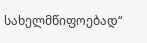სახელმწიფოებად“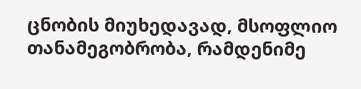ცნობის მიუხედავად, მსოფლიო თანამეგობრობა, რამდენიმე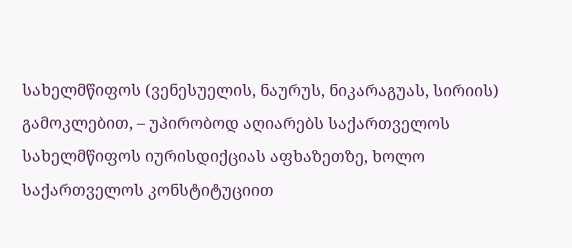სახელმწიფოს (ვენესუელის, ნაურუს, ნიკარაგუას, სირიის) გამოკლებით, – უპირობოდ აღიარებს საქართველოს სახელმწიფოს იურისდიქციას აფხაზეთზე, ხოლო საქართველოს კონსტიტუციით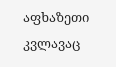აფხაზეთი კვლავაც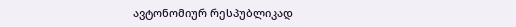ავტონომიურ რესპუბლიკად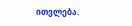ითვლება.